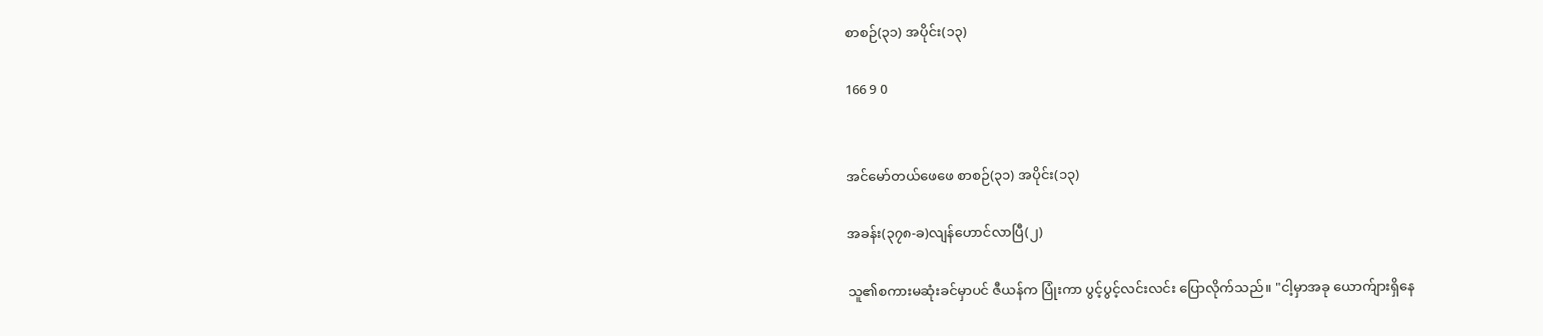စာစဉ်(၃၁) အပိုင်း(၁၃)

166 9 0


အင်မော်တယ်ဖေဖေ စာစဉ်(၃၁) အပိုင်း(၁၃)

အခန်း(၃၇၈-ခ)လျန်ဟောင်လာပြီ(၂)

သူ၏စကားမဆုံးခင်မှာပင် ဇီယန်က ပြုံးကာ ပွင့်ပွင့်လင်းလင်း ပြောလိုက်သည်။ "ငါ့မှာအခု ယောက်ျားရှိနေ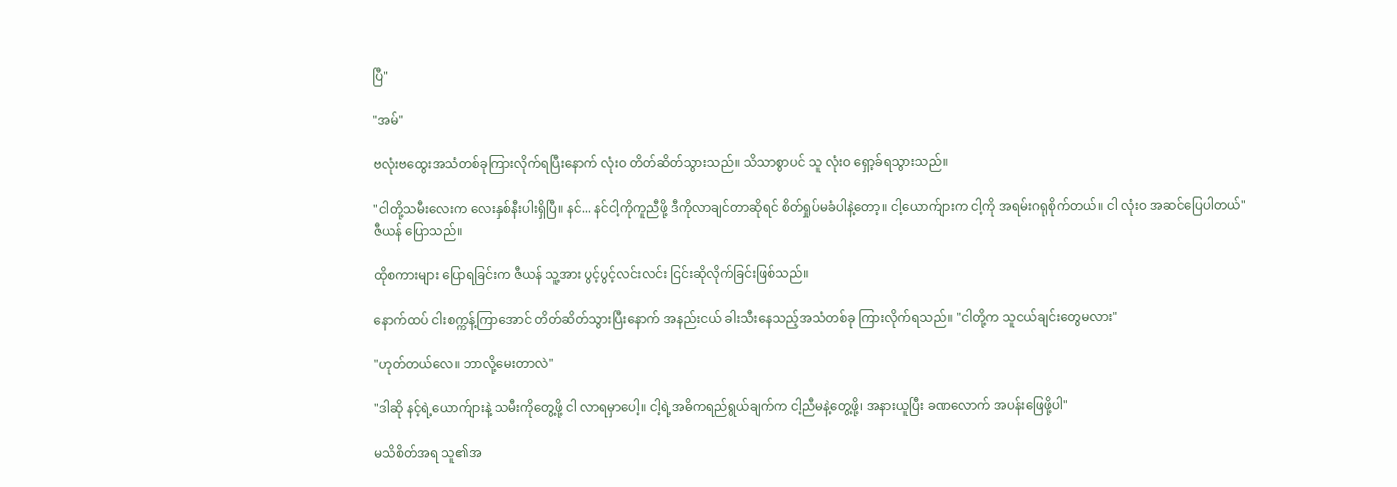ပြီ"

"အမ်"

ဗလုံးဗထွေးအသံတစ်ခုကြားလိုက်ရပြီးနောက် လုံးဝ တိတ်ဆိတ်သွားသည်။ သိသာစွာပင် သူ လုံးဝ ရှော့ခ်ရသွားသည်။

"ငါတို့သမီးလေးက လေးနှစ်နီးပါးရှိပြီ။ နင်... နင်ငါ့ကိုကူညီဖို့ ဒီကိုလာချင်တာဆိုရင် စိတ်ရှုပ်မခံပါနဲ့တော့။ ငါ့ယောက်ျားက ငါ့ကို အရမ်းဂရုစိုက်တယ်။ ငါ လုံးဝ အဆင်ပြေပါတယ်" ဇီယန် ပြောသည်။

ထိုစကားများ ပြောရခြင်းက ဇီယန် သူ့အား ပွင့်ပွင့်လင်းလင်း ငြင်းဆိုလိုက်ခြင်းဖြစ်သည်။

နောက်ထပ် ငါးစက္ကန့်ကြာအောင် တိတ်ဆိတ်သွားပြီးနောက် အနည်းငယ် ခါးသီးနေသည့်အသံတစ်ခု ကြားလိုက်ရသည်။ "ငါတို့က သူငယ်ချင်းတွေမလား"

"ဟုတ်တယ်လေ။ ဘာလို့မေးတာလဲ"

"ဒါဆို နင့်ရဲ့ယောက်ျားနဲ့ သမီးကိုတွေ့ဖို့ ငါ လာရမှာပေါ့။ ငါ့ရဲ့အဓိကရည်ရွယ်ချက်က ငါ့ညီမနဲ့တွေ့ဖို့၊ အနားယူပြီး ခဏလောက် အပန်းဖြေဖို့ပါ"

မသိစိတ်အရ သူ၏အ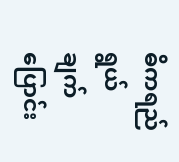ဓိကရည်ရွယ်ချက် ပြောင်း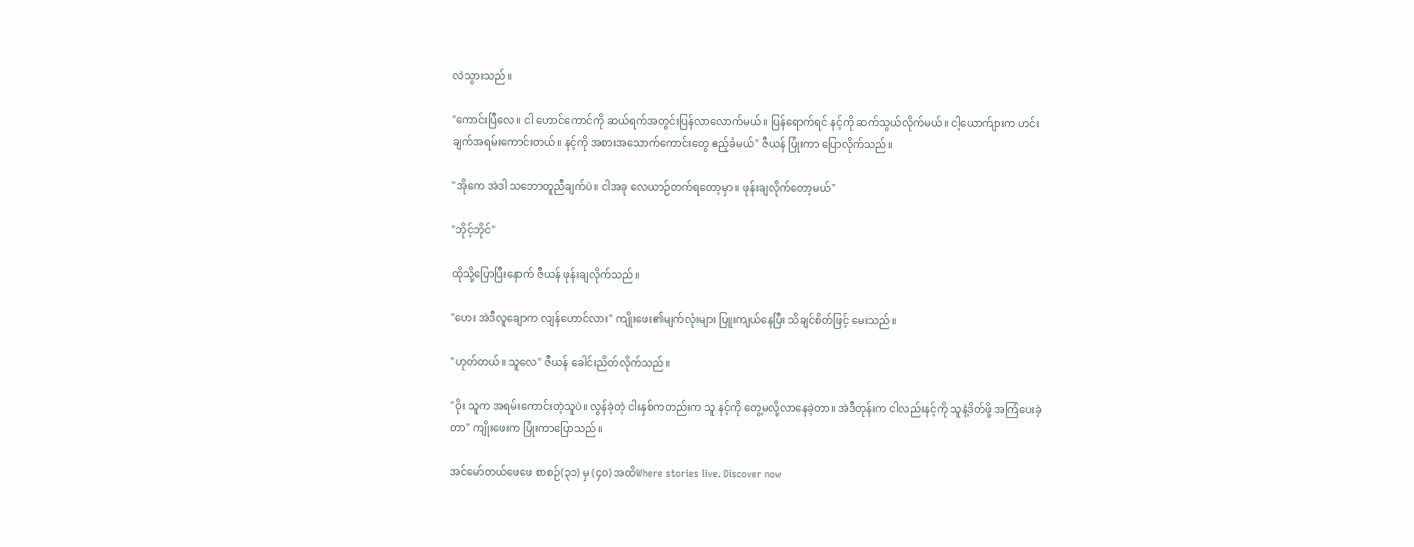လဲသွားသည်။

"ကောင်းပြီလေ။ ငါ ဟောင်ကောင်ကို ဆယ်ရက်အတွင်းပြန်လာလောက်မယ်။ ပြန်ရောက်ရင် နင့်ကို ဆက်သွယ်လိုက်မယ်။ ငါ့ယောက်ျားက ဟင်းချက်အရမ်းကောင်းတယ်။ နင့်ကို အစားအသောက်ကောင်းတွေ ဧည့်ခံမယ်" ဇီယန် ပြုံးကာ ပြောလိုက်သည်။

"အိုကေ အဲဒါ သဘောတူညီချက်ပဲ။ ငါအခု လေယာဉ်တက်ရတော့မှာ။ ဖုန်းချလိုက်တော့မယ်"

"ဘိုင့်ဘိုင်"

ထိုသို့ပြောပြီးနောက် ဇီယန် ဖုန်းချလိုက်သည်။

"ဟေး အဲဒီလူချောက လျန်ဟောင်လား" ကျိုးဖေး၏မျက်လုံးများ ပြူးကျယ်နေပြီး သိချင်စိတ်ဖြင့် မေးသည်။

"ဟုတ်တယ်။ သူလေ" ဇီယန် ခေါင်းညိတ်လိုက်သည်။

"ဝိုး သူက အရမ်းကောင်းတဲ့သူပဲ။ လွန်ခဲ့တဲ့ ငါးနှစ်ကတည်းက သူ နင့်ကို တွေ့မလို့လာနေခဲ့တာ။ အဲဒီတုန်းက ငါလည်းနင့်ကို သူနဲ့ဒိတ်ဖို့ အကြံပေးခဲ့တာ" ကျိုးဖေးက ပြုံးကာပြောသည်။

အင်မော်တယ်ဖေဖေ စာစဉ်(၃၁) မှ (၄၀) အထိWhere stories live. Discover now